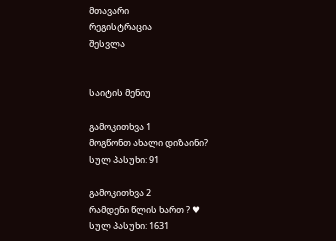მთავარი
რეგისტრაცია
შესვლა


საიტის მენიუ

გამოკითხვა 1
მოგწონთ ახალი დიზაინი?
სულ პასუხი: 91

გამოკითხვა 2
რამდენი წლის ხართ ? ♥
სულ პასუხი: 1631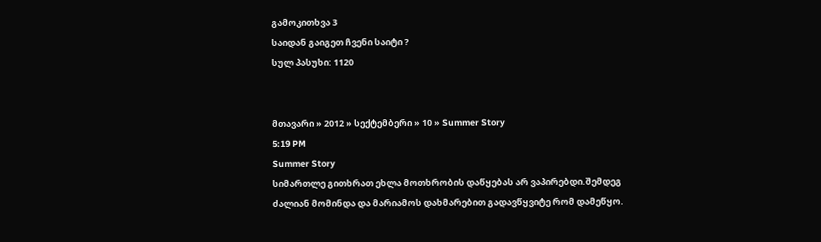გამოკითხვა 3
საიდან გაიგეთ ჩვენი საიტი ?
სულ პასუხი: 1120


მთავარი » 2012 » სექტემბერი » 10 » Summer Story
5:19 PM
Summer Story
სიმართლე გითხრათ ეხლა მოთხრობის დაწყებას არ ვაპირებდი.შემდეგ ძალიან მომინდა და მარიამოს დახმარებით გადავწყვიტე რომ დამეწყო.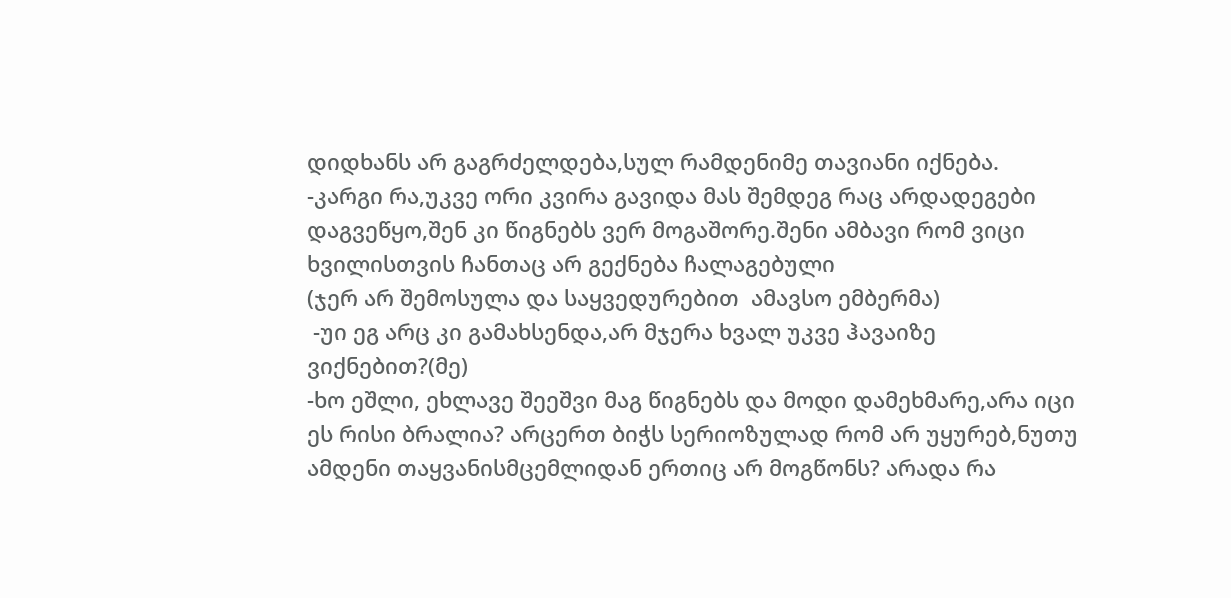დიდხანს არ გაგრძელდება,სულ რამდენიმე თავიანი იქნება.
-კარგი რა,უკვე ორი კვირა გავიდა მას შემდეგ რაც არდადეგები დაგვეწყო,შენ კი წიგნებს ვერ მოგაშორე.შენი ამბავი რომ ვიცი ხვილისთვის ჩანთაც არ გექნება ჩალაგებული
(ჯერ არ შემოსულა და საყვედურებით  ამავსო ემბერმა)
 -უი ეგ არც კი გამახსენდა,არ მჯერა ხვალ უკვე ჰავაიზე ვიქნებით?(მე)
-ხო ეშლი, ეხლავე შეეშვი მაგ წიგნებს და მოდი დამეხმარე,არა იცი ეს რისი ბრალია? არცერთ ბიჭს სერიოზულად რომ არ უყურებ,ნუთუ ამდენი თაყვანისმცემლიდან ერთიც არ მოგწონს? არადა რა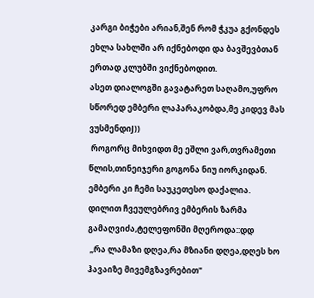კარგი ბიჭები არიან,შენ რომ ჭკუა გქონდეს ეხლა სახლში არ იქნებოდი და ბავშევბთან ერთად კლუბში ვიქნებოდით.
ასეთ დიალოგში გავატარეთ საღამო,უფრო სწორედ ემბერი ლაპარაკობდა,მე კიდევ მას ვუსმენდიJ))
 როგორც მიხვიდთ მე ეშლი ვარ,თვრამეთი წლის,თინეიჯერი გოგონა ნიუ იორკიდან.
ემბერი კი ჩემი საუკეთესო დაქალია.
დილით ჩვეულებრივ ემბერის ზარმა გამაღვიძა,ტელეფონში მღეროდა::დდ
 „რა ლამაზი დღეა,რა მზიანი დღეა,დღეს ხო ჰავაიზე მივემგზავრებით"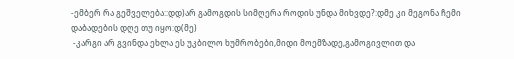-ემბერ რა გეშველება::დდ)არ გამოგდის სიმღერა როდის უნდა მიხვდე?:დმე კი მეგონა ჩემი დაბადების დღე თუ იყო:დ(მე)
 -კარგი არ გვინდა ეხლა ეს უკბილო ხუმრობები,მიდი მოემზადე,გამოგივლით და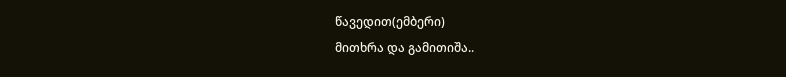წავედით(ემბერი)
მითხრა და გამითიშა..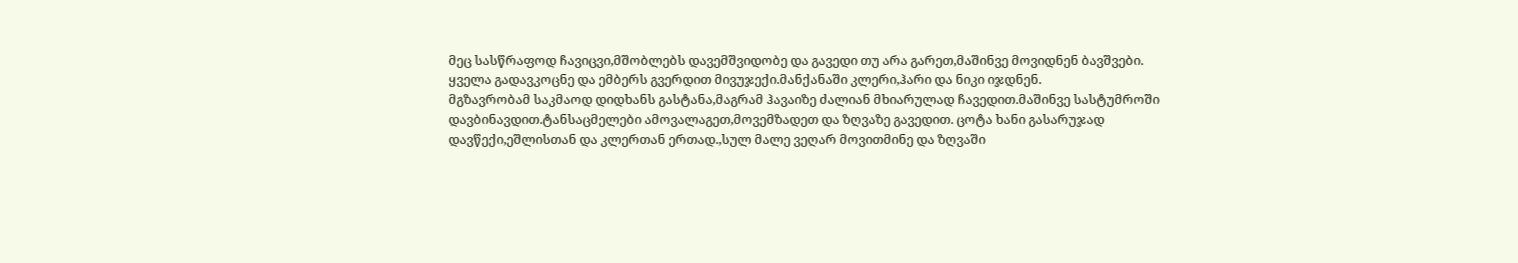მეც სასწრაფოდ ჩავიცვი,მშობლებს დავემშვიდობე და გავედი თუ არა გარეთ,მაშინვე მოვიდნენ ბავშვები. ყველა გადავკოცნე და ემბერს გვერდით მივუჯექი.მანქანაში კლერი,ჰარი და ნიკი იჯდნენ.
მგზავრობამ საკმაოდ დიდხანს გასტანა,მაგრამ ჰავაიზე ძალიან მხიარულად ჩავედით.მაშინვე სასტუმროში დავბინავდით.ტანსაცმელები ამოვალაგეთ,მოვემზადეთ და ზღვაზე გავედით. ცოტა ხანი გასარუჯად დავწექი,ეშლისთან და კლერთან ერთად.,სულ მალე ვეღარ მოვითმინე და ზღვაში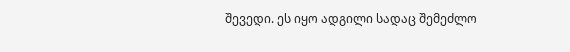შევედი. ეს იყო ადგილი სადაც შემეძლო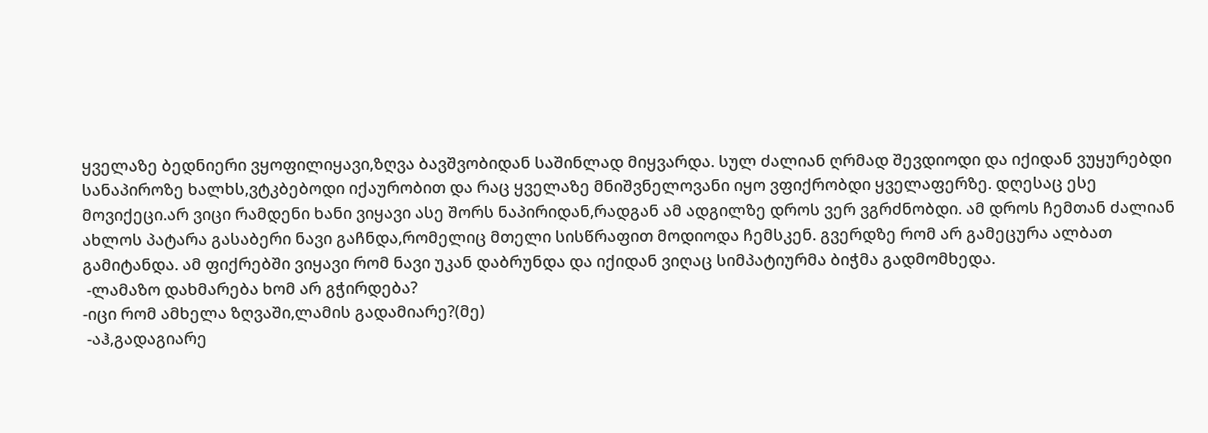ყველაზე ბედნიერი ვყოფილიყავი,ზღვა ბავშვობიდან საშინლად მიყვარდა. სულ ძალიან ღრმად შევდიოდი და იქიდან ვუყურებდი სანაპიროზე ხალხს,ვტკბებოდი იქაურობით და რაც ყველაზე მნიშვნელოვანი იყო ვფიქრობდი ყველაფერზე. დღესაც ესე მოვიქეცი.არ ვიცი რამდენი ხანი ვიყავი ასე შორს ნაპირიდან,რადგან ამ ადგილზე დროს ვერ ვგრძნობდი. ამ დროს ჩემთან ძალიან ახლოს პატარა გასაბერი ნავი გაჩნდა,რომელიც მთელი სისწრაფით მოდიოდა ჩემსკენ. გვერდზე რომ არ გამეცურა ალბათ გამიტანდა. ამ ფიქრებში ვიყავი რომ ნავი უკან დაბრუნდა და იქიდან ვიღაც სიმპატიურმა ბიჭმა გადმომხედა.
 -ლამაზო დახმარება ხომ არ გჭირდება?
-იცი რომ ამხელა ზღვაში,ლამის გადამიარე?(მე)
 -აჰ,გადაგიარე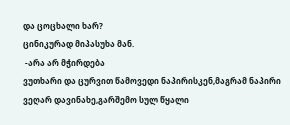და ცოცხალი ხარ?
ცინიკურად მიპასუხა მან.
 -არა არ მჭირდება
ვუთხარი და ცურვით წამოვედი ნაპირისკენ,მაგრამ ნაპირი ვეღარ დავინახე,გარშემო სულ წყალი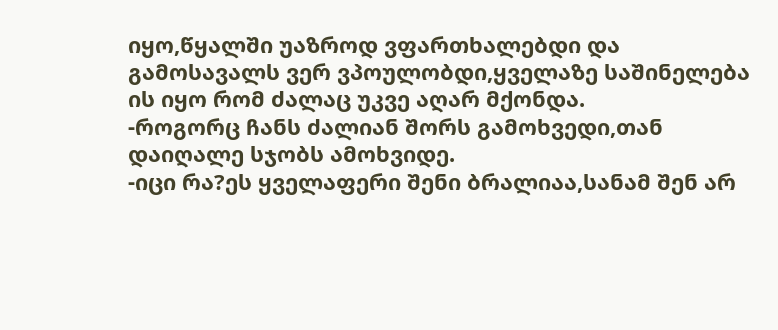იყო,წყალში უაზროდ ვფართხალებდი და გამოსავალს ვერ ვპოულობდი,ყველაზე საშინელება ის იყო რომ ძალაც უკვე აღარ მქონდა.
-როგორც ჩანს ძალიან შორს გამოხვედი,თან დაიღალე სჯობს ამოხვიდე.
-იცი რა?ეს ყველაფერი შენი ბრალიაა,სანამ შენ არ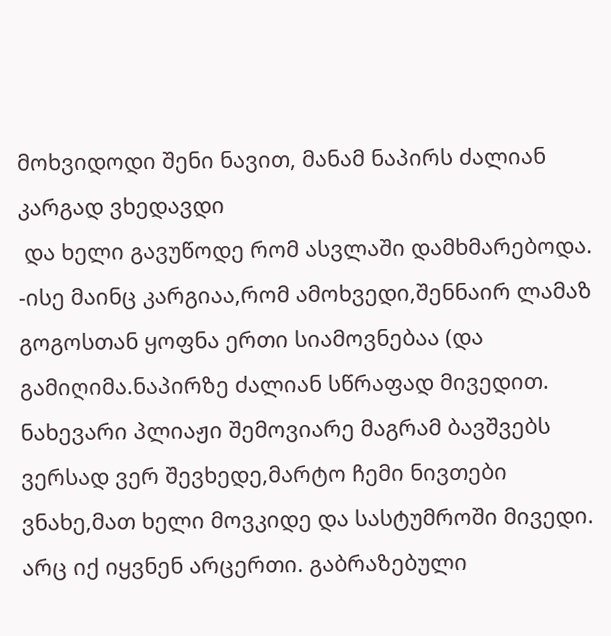მოხვიდოდი შენი ნავით, მანამ ნაპირს ძალიან კარგად ვხედავდი
 და ხელი გავუწოდე რომ ასვლაში დამხმარებოდა.
-ისე მაინც კარგიაა,რომ ამოხვედი,შენნაირ ლამაზ გოგოსთან ყოფნა ერთი სიამოვნებაა (და გამიღიმა.ნაპირზე ძალიან სწრაფად მივედით. ნახევარი პლიაჟი შემოვიარე მაგრამ ბავშვებს ვერსად ვერ შევხედე,მარტო ჩემი ნივთები ვნახე,მათ ხელი მოვკიდე და სასტუმროში მივედი. არც იქ იყვნენ არცერთი. გაბრაზებული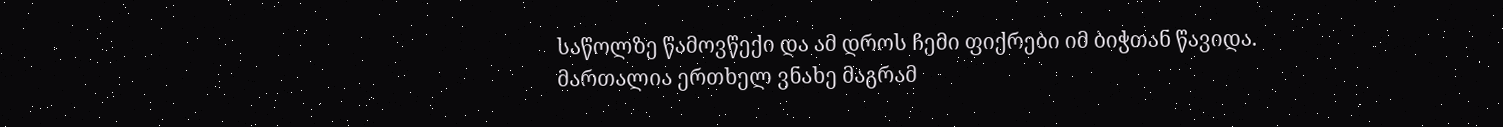საწოლზე წამოვწექი და ამ დროს ჩემი ფიქრები იმ ბიჭთან წავიდა. მართალია ერთხელ ვნახე მაგრამ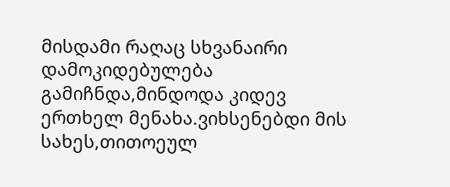მისდამი რაღაც სხვანაირი დამოკიდებულება გამიჩნდა,მინდოდა კიდევ ერთხელ მენახა.ვიხსენებდი მის სახეს,თითოეულ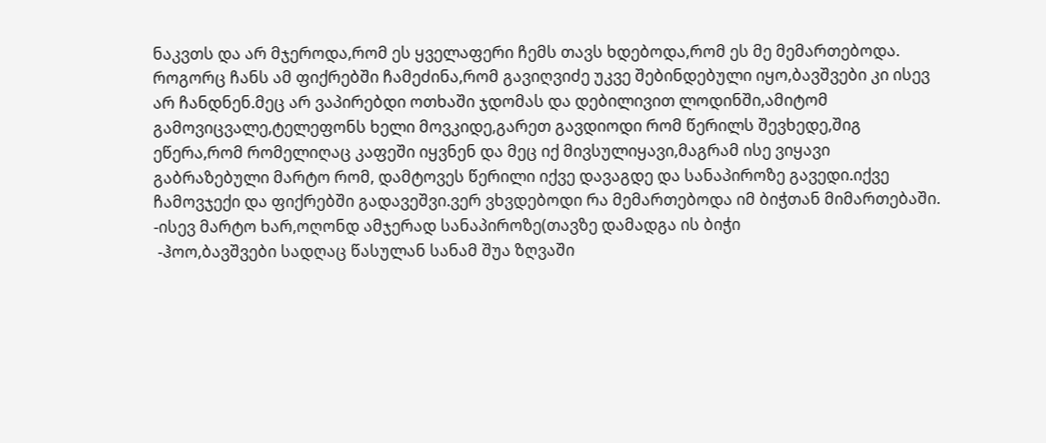ნაკვთს და არ მჯეროდა,რომ ეს ყველაფერი ჩემს თავს ხდებოდა,რომ ეს მე მემართებოდა. როგორც ჩანს ამ ფიქრებში ჩამეძინა,რომ გავიღვიძე უკვე შებინდებული იყო,ბავშვები კი ისევ არ ჩანდნენ.მეც არ ვაპირებდი ოთხაში ჯდომას და დებილივით ლოდინში,ამიტომ გამოვიცვალე,ტელეფონს ხელი მოვკიდე,გარეთ გავდიოდი რომ წერილს შევხედე,შიგ ეწერა,რომ რომელიღაც კაფეში იყვნენ და მეც იქ მივსულიყავი,მაგრამ ისე ვიყავი გაბრაზებული მარტო რომ, დამტოვეს წერილი იქვე დავაგდე და სანაპიროზე გავედი.იქვე  ჩამოვჯექი და ფიქრებში გადავეშვი.ვერ ვხვდებოდი რა მემართებოდა იმ ბიჭთან მიმართებაში.
-ისევ მარტო ხარ,ოღონდ ამჯერად სანაპიროზე(თავზე დამადგა ის ბიჭი
 -ჰოო,ბავშვები სადღაც წასულან სანამ შუა ზღვაში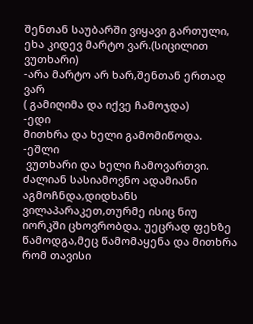შენთან საუბარში ვიყავი გართული, ეხა კიდევ მარტო ვარ.(სიცილით ვუთხარი)
-არა მარტო არ ხარ,შენთან ერთად ვარ
( გამიღიმა და იქვე ჩამოჯდა)
-ედი
მითხრა და ხელი გამომიწოდა.
-ეშლი
 ვუთხარი და ხელი ჩამოვართვი.
ძალიან სასიამოვნო ადამიანი აგმოჩნდა,დიდხანს ვილაპარაკეთ,თურმე ისიც ნიუ იორკში ცხოვრობდა. უეცრად ფეხზე წამოდგა,მეც წამომაყენა და მითხრა რომ თავისი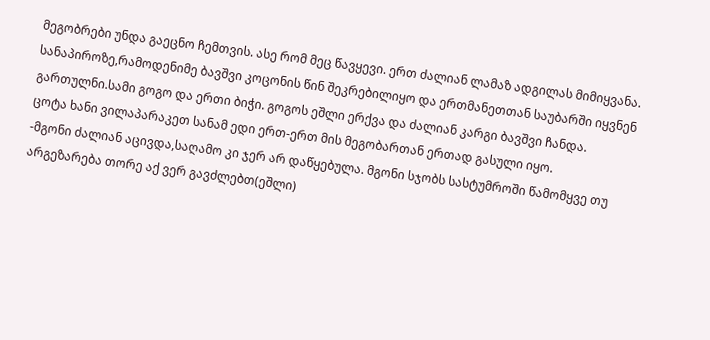მეგობრები უნდა გაეცნო ჩემთვის. ასე რომ მეც წავყევი. ერთ ძალიან ლამაზ ადგილას მიმიყვანა. სანაპიროზე,რამოდენიმე ბავშვი კოცონის წინ შეკრებილიყო და ერთმანეთთან საუბარში იყვნენ გართულნი.სამი გოგო და ერთი ბიჭი. გოგოს ეშლი ერქვა და ძალიან კარგი ბავშვი ჩანდა.
ცოტა ხანი ვილაპარაკეთ სანამ ედი ერთ-ერთ მის მეგობართან ერთად გასული იყო.
-მგონი ძალიან აცივდა,საღამო კი ჯერ არ დაწყებულა. მგონი სჯობს სასტუმროში წამომყვე თუ არგეზარება თორე აქ ვერ გავძლებთ(ეშლი)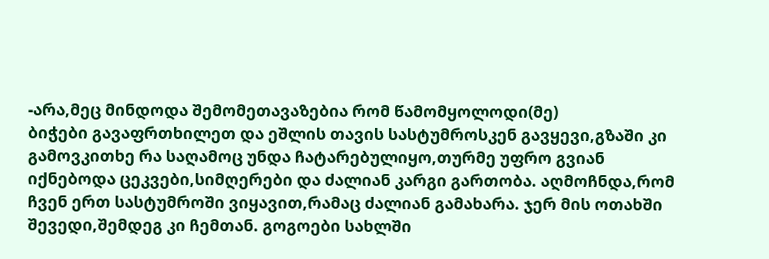-არა,მეც მინდოდა შემომეთავაზებია რომ წამომყოლოდი(მე)
ბიჭები გავაფრთხილეთ და ეშლის თავის სასტუმროსკენ გავყევი,გზაში კი გამოვკითხე რა საღამოც უნდა ჩატარებულიყო,თურმე უფრო გვიან იქნებოდა ცეკვები,სიმღერები და ძალიან კარგი გართობა. აღმოჩნდა,რომ ჩვენ ერთ სასტუმროში ვიყავით,რამაც ძალიან გამახარა. ჯერ მის ოთახში შევედი,შემდეგ კი ჩემთან. გოგოები სახლში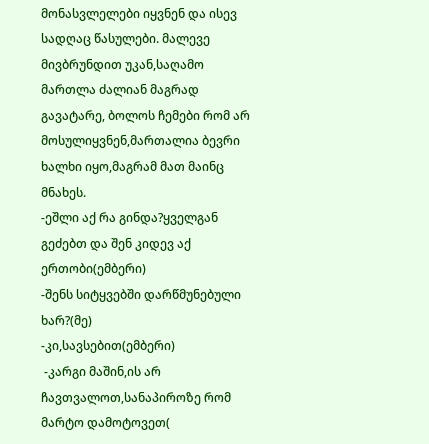მონასვლელები იყვნენ და ისევ სადღაც წასულები. მალევე მივბრუნდით უკან,საღამო მართლა ძალიან მაგრად გავატარე, ბოლოს ჩემები რომ არ მოსულიყვნენ,მართალია ბევრი ხალხი იყო,მაგრამ მათ მაინც მნახეს.
-ეშლი აქ რა გინდა?ყველგან გეძებთ და შენ კიდევ აქ ერთობი(ემბერი)
-შენს სიტყვებში დარწმუნებული ხარ?(მე)
-კი,სავსებით(ემბერი)
 -კარგი მაშინ,ის არ ჩავთვალოთ,სანაპიროზე რომ მარტო დამოტოვეთ(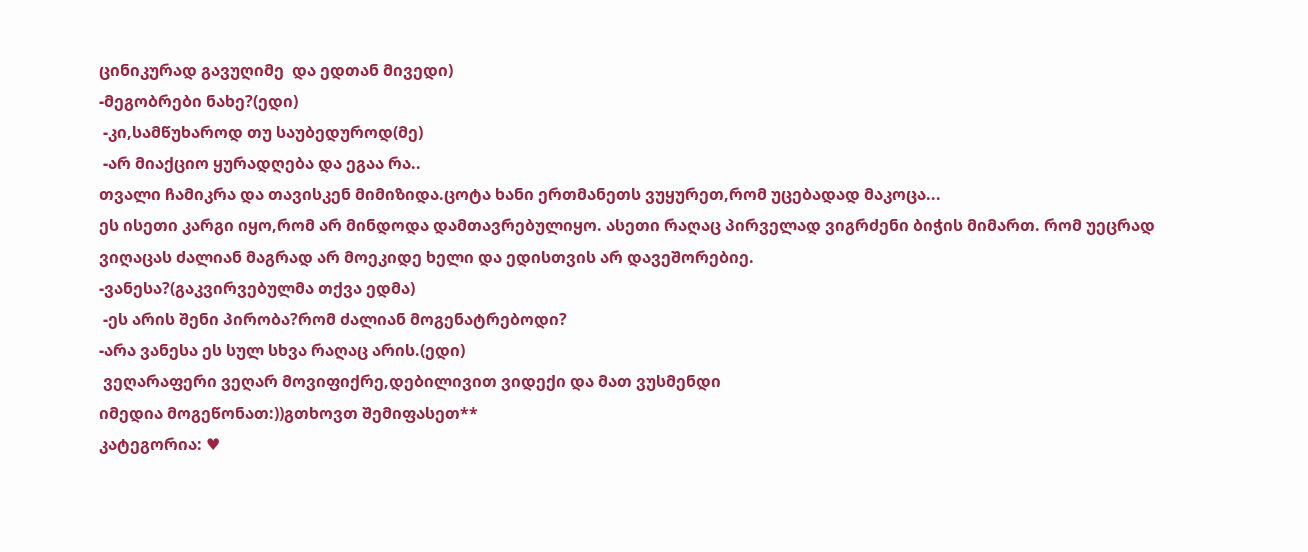ცინიკურად გავუღიმე  და ედთან მივედი)
-მეგობრები ნახე?(ედი)
 -კი,სამწუხაროდ თუ საუბედუროდ(მე)
 -არ მიაქციო ყურადღება და ეგაა რა..
თვალი ჩამიკრა და თავისკენ მიმიზიდა.ცოტა ხანი ერთმანეთს ვუყურეთ,რომ უცებადად მაკოცა...
ეს ისეთი კარგი იყო,რომ არ მინდოდა დამთავრებულიყო. ასეთი რაღაც პირველად ვიგრძენი ბიჭის მიმართ. რომ უეცრად ვიღაცას ძალიან მაგრად არ მოეკიდე ხელი და ედისთვის არ დავეშორებიე.
-ვანესა?(გაკვირვებულმა თქვა ედმა)
 -ეს არის შენი პირობა?რომ ძალიან მოგენატრებოდი?
-არა ვანესა ეს სულ სხვა რაღაც არის.(ედი)
 ვეღარაფერი ვეღარ მოვიფიქრე,დებილივით ვიდექი და მათ ვუსმენდი
იმედია მოგეწონათ:))გთხოვთ შემიფასეთ**
კატეგორია: ♥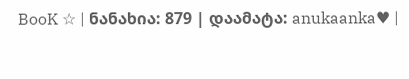BooK ☆ | ნანახია: 879 | დაამატა: anukaanka♥ |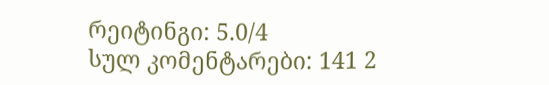რეიტინგი: 5.0/4
სულ კომენტარები: 141 2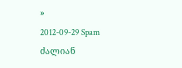»
2012-09-29 Spam
ძალიან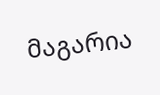მაგარია